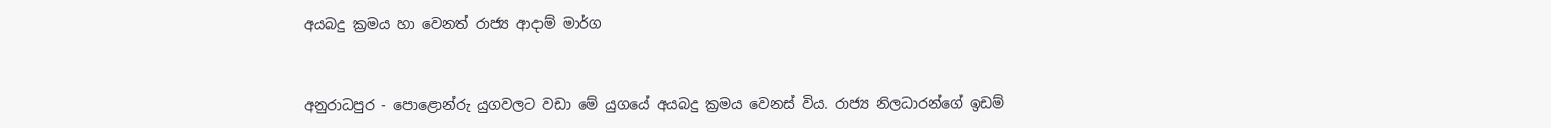අයබදු ක්‍රමය හා වෙනත් රාජ්‍ය ආදාම් මාර්ග


අනුරාධපුර - පොළොන්රු යුගවලට වඩා මේ යුගයේ අයබදු ක්‍රමය වෙනස්‌ විය. රාජ්‍ය නිලධාරන්ගේ ඉඩම්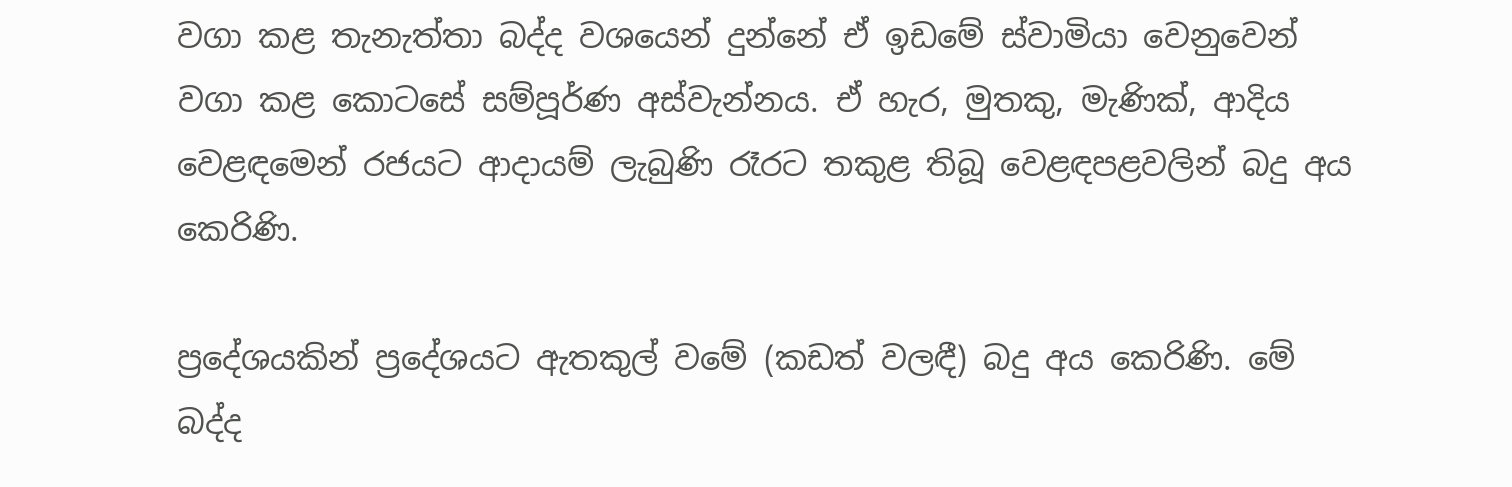වගා කළ තැනැත්තා බද්ද වශයෙන් දුන්නේ ඒ ඉඩමේ ස්‌වාමියා වෙනුවෙන් වගා කළ කොටසේ සම්පූර්ණ අස්‌වැන්නය. ඒ හැර, මුතකු, මැණික්‌, ආදිය වෙළඳමෙන් රජයට ආදායම් ලැබුණි රෑරට තකුළ තිබූ වෙළඳපළවලින් බදු අය කෙරිණි.

ප්‍රදේශයකින් ප්‍රදේශයට ඇතකුල් වමේ (කඩත් වලඳී) බදු අය කෙරිණි. මේ බද්ද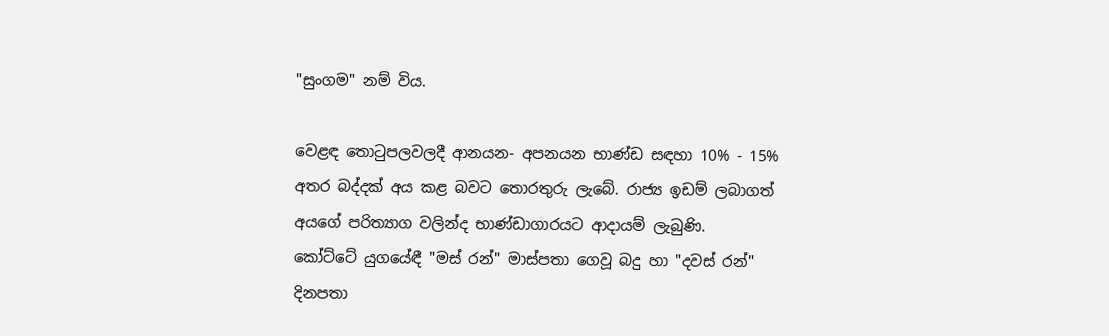"සුංගම" නම් විය.

වෙළඳ තොටුපලවලදී ආනයන- අපනයන භාණ්‌ඩ සඳහා 10% - 15% අතර බද්දක්‌ අය කළ බවට තොරතුරු ලැබේ. රාජ්‍ය ඉඩම් ලබාගත් අයගේ පරිත්‍යාග වලින්ද භාණ්‌ඩාගාරයට ආදායම් ලැබුණි.
කෝට්‌ටේ යුගයේඳී "මස්‌ රන්" මාස්‌පතා ගෙවූ බදු හා "දවස්‌ රන්" දිනපතා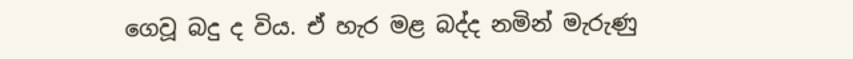ගෙවූ බදු ද විය. ඒ හැර මළ බද්ද නමින් මැරුණු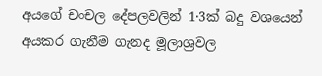අයගේ චංචල දේපලවලින් 1·3ක්‌ බදු වශයෙන් අයකර ගැනීම ගැනද මූලාශ්‍රවල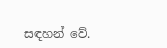සඳහන් වේ.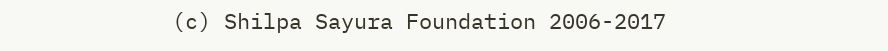(c) Shilpa Sayura Foundation 2006-2017